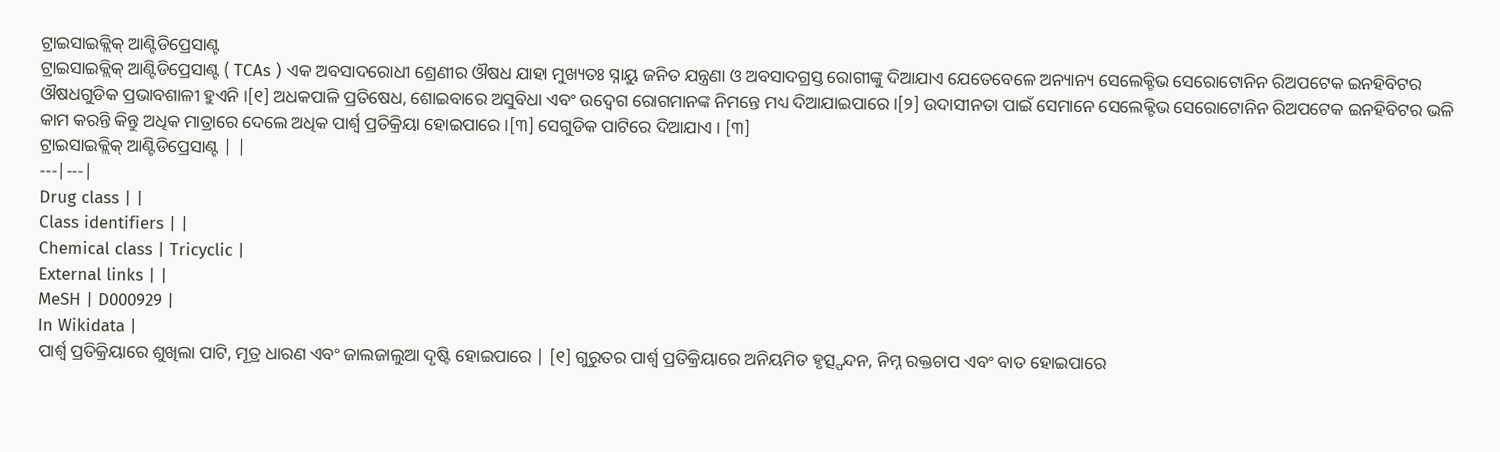ଟ୍ରାଇସାଇକ୍ଲିକ୍ ଆଣ୍ଟିଡିପ୍ରେସାଣ୍ଟ
ଟ୍ରାଇସାଇକ୍ଲିକ୍ ଆଣ୍ଟିଡିପ୍ରେସାଣ୍ଟ ( TCAs ) ଏକ ଅବସାଦରୋଧୀ ଶ୍ରେଣୀର ଔଷଧ ଯାହା ମୁଖ୍ୟତଃ ସ୍ନାୟୁ ଜନିତ ଯନ୍ତ୍ରଣା ଓ ଅବସାଦଗ୍ରସ୍ତ ରୋଗୀଙ୍କୁ ଦିଆଯାଏ ଯେତେବେଳେ ଅନ୍ୟାନ୍ୟ ସେଲେକ୍ଟିଭ ସେରୋଟୋନିନ ରିଅପଟେକ ଇନହିବିଟର ଔଷଧଗୁଡିକ ପ୍ରଭାବଶାଳୀ ହୁଏନି ।[୧] ଅଧକପାଳି ପ୍ରତିଷେଧ, ଶୋଇବାରେ ଅସୁବିଧା ଏବଂ ଉଦ୍ବେଗ ରୋଗମାନଙ୍କ ନିମନ୍ତେ ମଧ୍ୟ ଦିଆଯାଇପାରେ ।[୨] ଉଦାସୀନତା ପାଇଁ ସେମାନେ ସେଲେକ୍ଟିଭ ସେରୋଟୋନିନ ରିଅପଟେକ ଇନହିବିଟର ଭଳି କାମ କରନ୍ତି କିନ୍ତୁ ଅଧିକ ମାତ୍ରାରେ ଦେଲେ ଅଧିକ ପାର୍ଶ୍ୱ ପ୍ରତିକ୍ରିୟା ହୋଇପାରେ ।[୩] ସେଗୁଡିକ ପାଟିରେ ଦିଆଯାଏ । [୩]
ଟ୍ରାଇସାଇକ୍ଲିକ୍ ଆଣ୍ଟିଡିପ୍ରେସାଣ୍ଟ | |
---|---|
Drug class | |
Class identifiers | |
Chemical class | Tricyclic |
External links | |
MeSH | D000929 |
In Wikidata |
ପାର୍ଶ୍ୱ ପ୍ରତିକ୍ରିୟାରେ ଶୁଖିଲା ପାଟି, ମୂତ୍ର ଧାରଣ ଏବଂ ଜାଲଜାଲୁଆ ଦୃଷ୍ଟି ହୋଇପାରେ | [୧] ଗୁରୁତର ପାର୍ଶ୍ୱ ପ୍ରତିକ୍ରିୟାରେ ଅନିୟମିତ ହୃତ୍ସ୍ପନ୍ଦନ, ନିମ୍ନ ରକ୍ତଚାପ ଏବଂ ବାତ ହୋଇପାରେ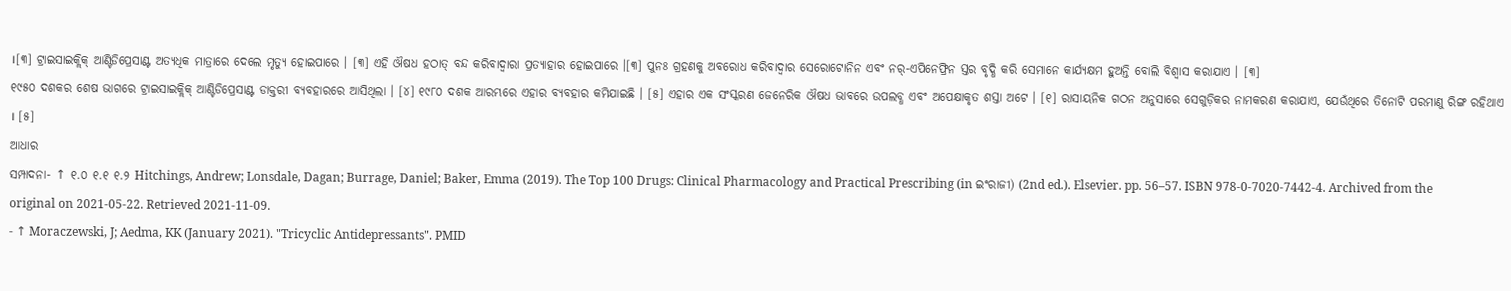।[୩] ଟ୍ରାଇସାଇକ୍ଲିକ୍ ଆଣ୍ଟିଡିପ୍ରେସାଣ୍ଟ ଅତ୍ୟଧିକ ମାତ୍ରାରେ ଦେଲେ ମୃତ୍ୟୁ ହୋଇପାରେ । [୩] ଏହି ଔଷଧ ହଠାତ୍ ବନ୍ଦ କରିବାଦ୍ୱାରା ପ୍ରତ୍ୟାହାର ହୋଇପାରେ ।[୩] ପୁନଃ ଗ୍ରହଣକୁ ଅବରୋଧ କରିବାଦ୍ୱାର ସେରୋଟୋନିନ ଏବଂ ନର୍-ଏପିନେଫ୍ରିନ ସ୍ତର ବୃଦ୍ଧି କରି ସେମାନେ କାର୍ଯ୍ୟକ୍ଷମ ହୁଅନ୍ତି ବୋଲି ବିଶ୍ୱାସ କରାଯାଏ । [୩]
୧୯୫୦ ଦଶକର ଶେଷ ଭାଗରେ ଟ୍ରାଇସାଇକ୍ଲିକ୍ ଆଣ୍ଟିଡିପ୍ରେସାଣ୍ଟ ଡାକ୍ତରୀ ବ୍ୟବହାରରେ ଆସିଥିଲା । [୪] ୧୯୮୦ ଦଶକ ଆରମ୍ଭରେ ଏହାର ବ୍ୟବହାର କମିଯାଇଛି । [୫] ଏହାର ଏକ ସଂସ୍କରଣ ଜେନେରିକ ଔଷଧ ଭାବରେ ଉପଲବ୍ଧ ଏବଂ ଅପେକ୍ଷାକୃତ ଶସ୍ତା ଅଟେ । [୧] ରାସାୟନିକ ଗଠନ ଅନୁସାରେ ସେଗୁଡ଼ିକର ନାମକରଣ କରାଯାଏ, ଯେଉଁଥିରେ ତିନୋଟି ପରମାଣୁ ରିଙ୍ଗ ରହିଥାଏ । [୫]
ଆଧାର
ସମ୍ପାଦନା- ↑ ୧.୦ ୧.୧ ୧.୨ Hitchings, Andrew; Lonsdale, Dagan; Burrage, Daniel; Baker, Emma (2019). The Top 100 Drugs: Clinical Pharmacology and Practical Prescribing (in ଇଂରାଜୀ) (2nd ed.). Elsevier. pp. 56–57. ISBN 978-0-7020-7442-4. Archived from the original on 2021-05-22. Retrieved 2021-11-09.
- ↑ Moraczewski, J; Aedma, KK (January 2021). "Tricyclic Antidepressants". PMID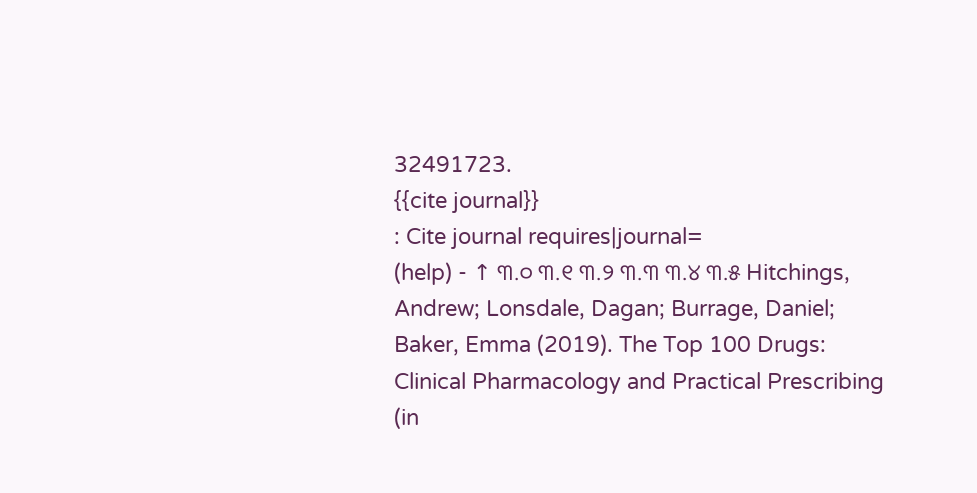32491723.
{{cite journal}}
: Cite journal requires|journal=
(help) - ↑ ୩.୦ ୩.୧ ୩.୨ ୩.୩ ୩.୪ ୩.୫ Hitchings, Andrew; Lonsdale, Dagan; Burrage, Daniel; Baker, Emma (2019). The Top 100 Drugs: Clinical Pharmacology and Practical Prescribing (in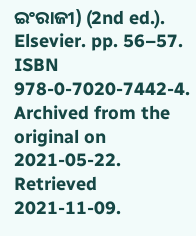ଇଂରାଜୀ) (2nd ed.). Elsevier. pp. 56–57. ISBN 978-0-7020-7442-4. Archived from the original on 2021-05-22. Retrieved 2021-11-09.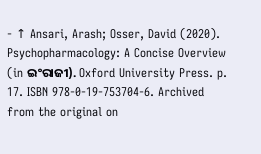- ↑ Ansari, Arash; Osser, David (2020). Psychopharmacology: A Concise Overview (in ଇଂରାଜୀ). Oxford University Press. p. 17. ISBN 978-0-19-753704-6. Archived from the original on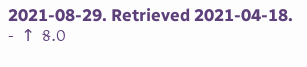2021-08-29. Retrieved 2021-04-18.
- ↑ ୫.୦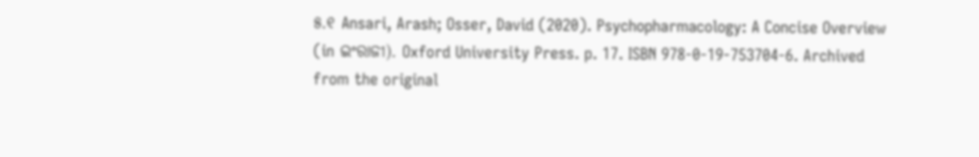୫.୧ Ansari, Arash; Osser, David (2020). Psychopharmacology: A Concise Overview (in ଇଂରାଜୀ). Oxford University Press. p. 17. ISBN 978-0-19-753704-6. Archived from the original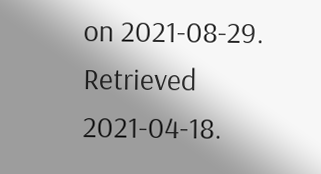on 2021-08-29. Retrieved 2021-04-18.